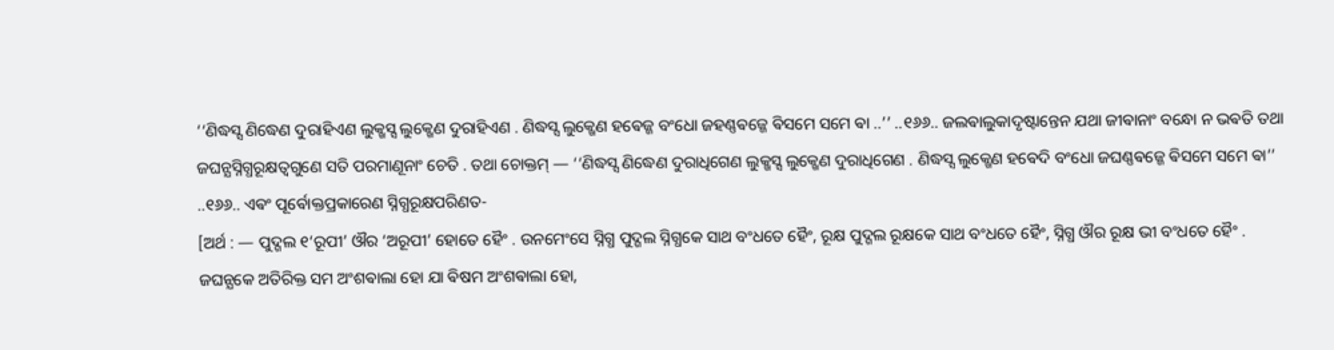‘‘ଣିଦ୍ଧସ୍ସ ଣିଦ୍ଧେଣ ଦୁରାହିଏଣ ଲୁକ୍ଖସ୍ସ ଲୁକ୍ଖେଣ ଦୁରାହିଏଣ . ଣିଦ୍ଧସ୍ସ ଲୁକ୍ଖେଣ ହଵେଜ୍ଜ ବଂଧୋ ଜହଣ୍ଣଵଜ୍ଜେ ଵିସମେ ସମେ ଵା ..’’ ..୧୬୬.. ଜଲଵାଲୁକାଦୃଷ୍ଟାନ୍ତେନ ଯଥା ଜୀଵାନାଂ ବନ୍ଧୋ ନ ଭଵତି ତଥା ଜଘନ୍ଯସ୍ନିଗ୍ଧରୂକ୍ଷତ୍ଵଗୁଣେ ସତି ପରମାଣୂନାଂ ଚେତି . ତଥା ଚୋକ୍ତମ୍ — ‘‘ଣିଦ୍ଧସ୍ସ ଣିଦ୍ଧେଣ ଦୁରାଧିଗେଣ ଲୁକ୍ଖସ୍ସ ଲୁକ୍ଖେଣ ଦୁରାଧିଗେଣ . ଣିଦ୍ଧସ୍ସ ଲୁକ୍ଖେଣ ହଵେଦି ବଂଧୋ ଜଘଣ୍ଣଵଜ୍ଜେ ଵିସମେ ସମେ ଵା’’ ..୧୬୬.. ଏଵଂ ପୂର୍ଵୋକ୍ତପ୍ରକାରେଣ ସ୍ନିଗ୍ଧରୂକ୍ଷପରିଣତ-
[ଅର୍ଥ : — ପୁଦ୍ଗଲ ୧‘ରୂପୀ’ ଔର ‘ଅରୂପୀ’ ହୋତେ ହୈଂ . ଉନମେଂସେ ସ୍ନିଗ୍ଧ ପୁଦ୍ଗଲ ସ୍ନିଗ୍ଧକେ ସାଥ ବଂଧତେ ହୈଂ, ରୂକ୍ଷ ପୁଦ୍ଗଲ ରୂକ୍ଷକେ ସାଥ ବଂଧତେ ହୈଂ, ସ୍ନିଗ୍ଧ ଔର ରୂକ୍ଷ ଭୀ ବଂଧତେ ହୈଂ .
ଜଘନ୍ଯକେ ଅତିରିକ୍ତ ସମ ଅଂଶଵାଲା ହୋ ଯା ଵିଷମ ଅଂଶଵାଲା ହୋ,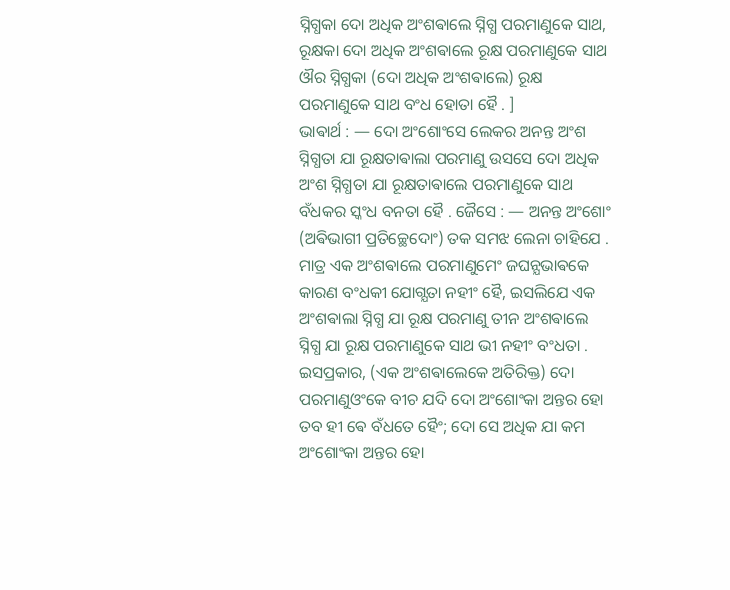ସ୍ନିଗ୍ଧକା ଦୋ ଅଧିକ ଅଂଶଵାଲେ ସ୍ନିଗ୍ଧ ପରମାଣୁକେ ସାଥ, ରୂକ୍ଷକା ଦୋ ଅଧିକ ଅଂଶଵାଲେ ରୂକ୍ଷ ପରମାଣୁକେ ସାଥ ଔର ସ୍ନିଗ୍ଧକା (ଦୋ ଅଧିକ ଅଂଶଵାଲେ) ରୂକ୍ଷ ପରମାଣୁକେ ସାଥ ବଂଧ ହୋତା ହୈ . ]
ଭାଵାର୍ଥ : — ଦୋ ଅଂଶୋଂସେ ଲେକର ଅନନ୍ତ ଅଂଶ ସ୍ନିଗ୍ଧତା ଯା ରୂକ୍ଷତାଵାଲା ପରମାଣୁ ଉସସେ ଦୋ ଅଧିକ ଅଂଶ ସ୍ନିଗ୍ଧତା ଯା ରୂକ୍ଷତାଵାଲେ ପରମାଣୁକେ ସାଥ ବଁଧକର ସ୍କଂଧ ବନତା ହୈ . ଜୈସେ : — ଅନନ୍ତ ଅଂଶୋଂ (ଅଵିଭାଗୀ ପ୍ରତିଚ୍ଛେଦୋଂ) ତକ ସମଝ ଲେନା ଚାହିଯେ .
ମାତ୍ର ଏକ ଅଂଶଵାଲେ ପରମାଣୁମେଂ ଜଘନ୍ଯଭାଵକେ କାରଣ ବଂଧକୀ ଯୋଗ୍ଯତା ନହୀଂ ହୈ, ଇସଲିଯେ ଏକ ଅଂଶଵାଲା ସ୍ନିଗ୍ଧ ଯା ରୂକ୍ଷ ପରମାଣୁ ତୀନ ଅଂଶଵାଲେ ସ୍ନିଗ୍ଧ ଯା ରୂକ୍ଷ ପରମାଣୁକେ ସାଥ ଭୀ ନହୀଂ ବଂଧତା .
ଇସପ୍ରକାର, (ଏକ ଅଂଶଵାଲେକେ ଅତିରିକ୍ତ) ଦୋ ପରମାଣୁଓଂକେ ବୀଚ ଯଦି ଦୋ ଅଂଶୋଂକା ଅନ୍ତର ହୋ ତବ ହୀ ଵେ ବଁଧତେ ହୈଂ; ଦୋ ସେ ଅଧିକ ଯା କମ ଅଂଶୋଂକା ଅନ୍ତର ହୋ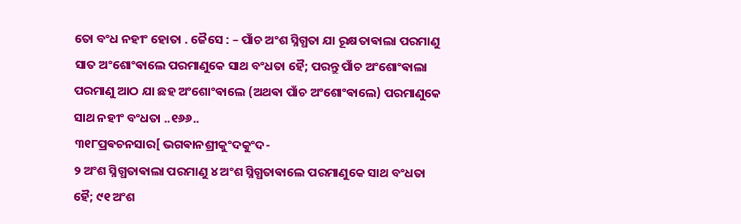ତୋ ବଂଧ ନହୀଂ ହୋତା . ଜୈସେ : – ପାଁଚ ଅଂଶ ସ୍ନିଗ୍ଧତା ଯା ରୂକ୍ଷତାଵାଲା ପରମାଣୁ ସାତ ଅଂଶୋଂଵାଲେ ପରମାଣୁକେ ସାଥ ବଂଧତା ହୈ; ପରନ୍ତୁ ପାଁଚ ଅଂଶୋଂଵାଲା ପରମାଣୁ ଆଠ ଯା ଛହ ଅଂଶୋଂଵାଲେ (ଅଥଵା ପାଁଚ ଅଂଶୋଂଵାଲେ) ପରମାଣୁକେ ସାଥ ନହୀଂ ବଂଧତା ..୧୬୬..
୩୧୮ପ୍ରଵଚନସାର[ ଭଗଵାନଶ୍ରୀକୁଂଦକୁଂଦ-
୨ ଅଂଶ ସ୍ନିଗ୍ଧତାଵାଲା ପରମାଣୁ ୪ ଅଂଶ ସ୍ନିଗ୍ଧତାଵାଲେ ପରମାଣୁକେ ସାଥ ବଂଧତା ହୈ; ୯୧ ଅଂଶ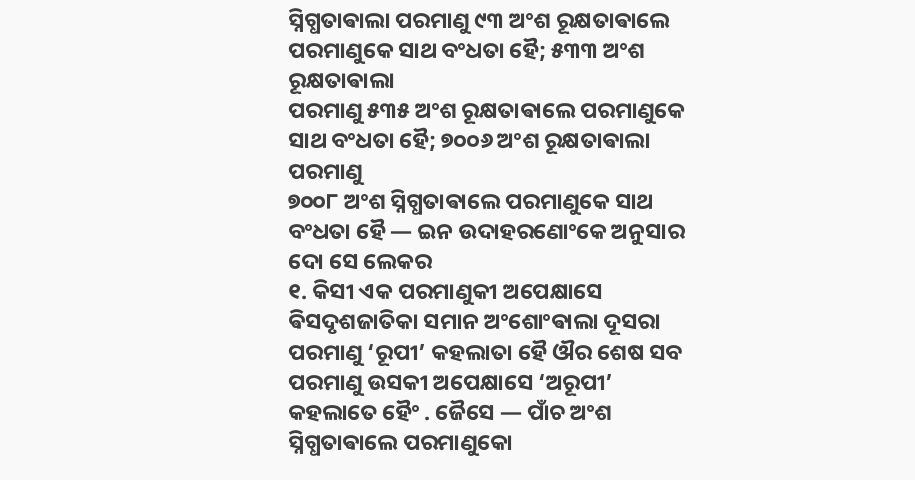ସ୍ନିଗ୍ଧତାଵାଲା ପରମାଣୁ ୯୩ ଅଂଶ ରୂକ୍ଷତାଵାଲେ ପରମାଣୁକେ ସାଥ ବଂଧତା ହୈ; ୫୩୩ ଅଂଶ ରୂକ୍ଷତାଵାଲା
ପରମାଣୁ ୫୩୫ ଅଂଶ ରୂକ୍ଷତାଵାଲେ ପରମାଣୁକେ ସାଥ ବଂଧତା ହୈ; ୭୦୦୬ ଅଂଶ ରୂକ୍ଷତାଵାଲା ପରମାଣୁ
୭୦୦୮ ଅଂଶ ସ୍ନିଗ୍ଧତାଵାଲେ ପରମାଣୁକେ ସାଥ ବଂଧତା ହୈ — ଇନ ଉଦାହରଣୋଂକେ ଅନୁସାର ଦୋ ସେ ଲେକର
୧. କିସୀ ଏକ ପରମାଣୁକୀ ଅପେକ୍ଷାସେ ଵିସଦୃଶଜାତିକା ସମାନ ଅଂଶୋଂଵାଲା ଦୂସରା ପରମାଣୁ ‘ରୂପୀ’ କହଲାତା ହୈ ଔର ଶେଷ ସବ ପରମାଣୁ ଉସକୀ ଅପେକ୍ଷାସେ ‘ଅରୂପୀ’ କହଲାତେ ହୈଂ . ଜୈସେ — ପାଁଚ ଅଂଶ ସ୍ନିଗ୍ଧତାଵାଲେ ପରମାଣୁକୋ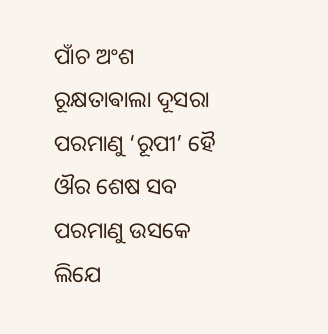ପାଁଚ ଅଂଶ ରୂକ୍ଷତାଵାଲା ଦୂସରା ପରମାଣୁ ‘ରୂପୀ’ ହୈ ଔର ଶେଷ ସବ ପରମାଣୁ ଉସକେ ଲିଯେ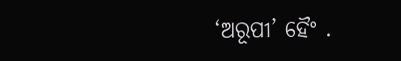‘ଅରୂପୀ’ ହୈଂ .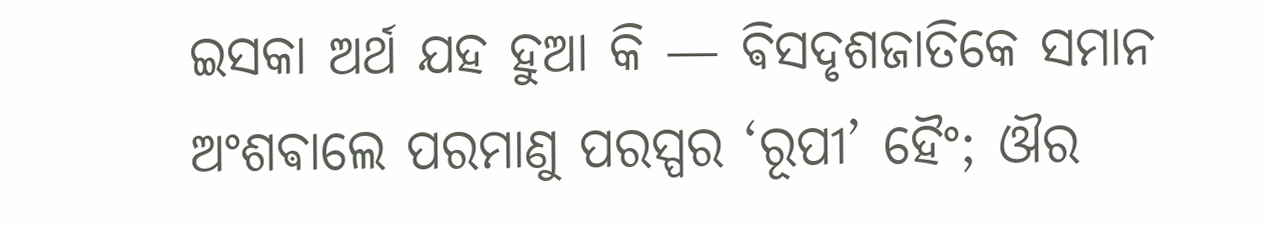ଇସକା ଅର୍ଥ ଯହ ହୁଆ କି — ଵିସଦୃଶଜାତିକେ ସମାନ ଅଂଶଵାଲେ ପରମାଣୁ ପରସ୍ପର ‘ରୂପୀ’ ହୈଂ; ଔର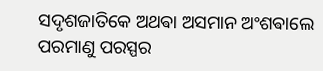ସଦୃଶଜାତିକେ ଅଥଵା ଅସମାନ ଅଂଶଵାଲେ ପରମାଣୁ ପରସ୍ପର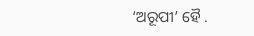‘ଅରୂପୀ’ ହୈ .